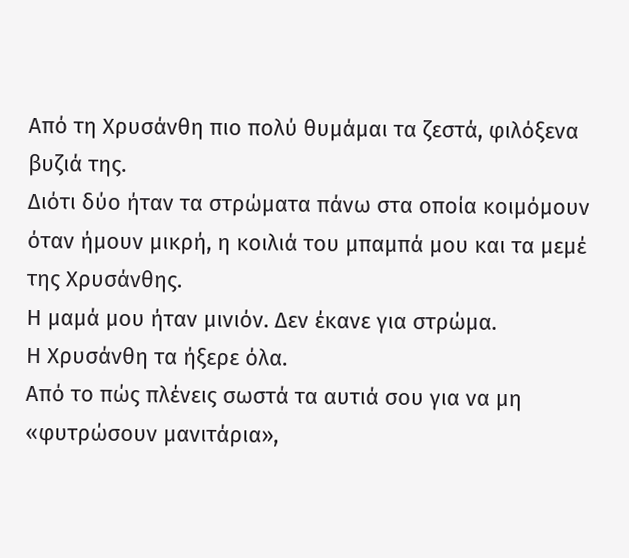Από τη Χρυσάνθη πιο πολύ θυμάμαι τα ζεστά, φιλόξενα βυζιά της.
Διότι δύο ήταν τα στρώματα πάνω στα οποία κοιμόμουν όταν ήμουν μικρή, η κοιλιά του μπαμπά μου και τα μεμέ της Χρυσάνθης.
Η μαμά μου ήταν μινιόν. Δεν έκανε για στρώμα.
Η Χρυσάνθη τα ήξερε όλα.
Από το πώς πλένεις σωστά τα αυτιά σου για να μη «φυτρώσουν μανιτάρια»,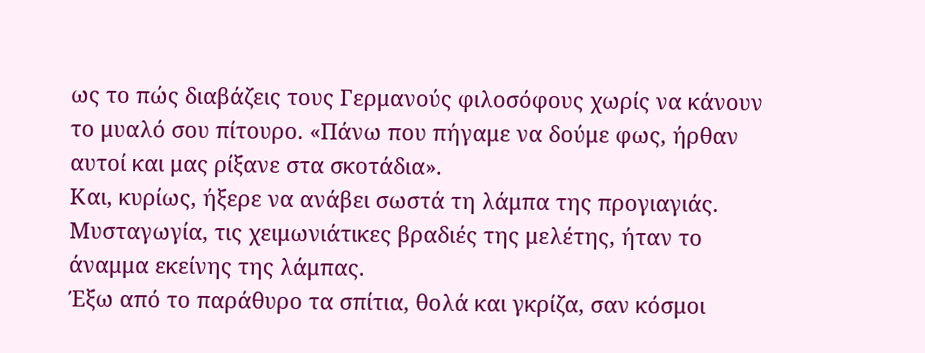ως το πώς διαβάζεις τους Γερμανούς φιλοσόφους χωρίς να κάνουν το μυαλό σου πίτουρο. «Πάνω που πήγαμε να δούμε φως, ήρθαν αυτοί και μας ρίξανε στα σκοτάδια».
Και, κυρίως, ήξερε να ανάβει σωστά τη λάμπα της προγιαγιάς.
Μυσταγωγία, τις χειμωνιάτικες βραδιές της μελέτης, ήταν το άναμμα εκείνης της λάμπας.
Έξω από το παράθυρο τα σπίτια, θολά και γκρίζα, σαν κόσμοι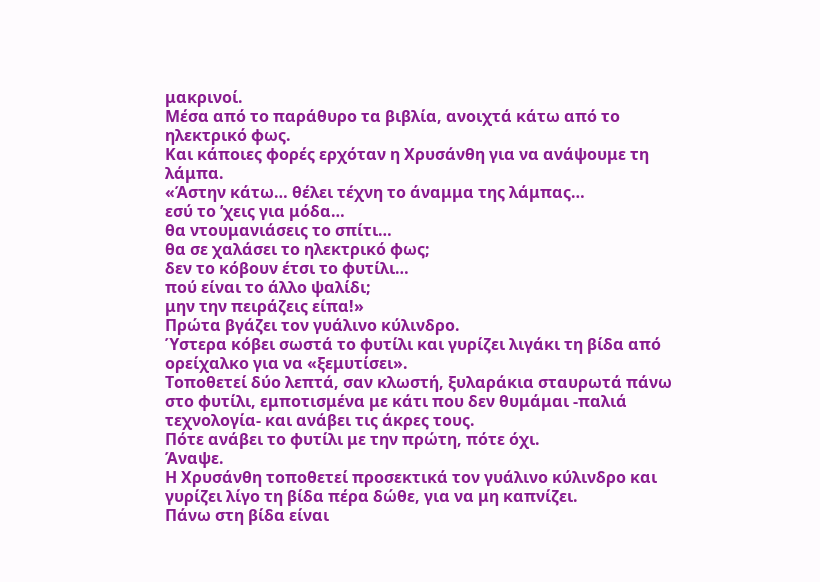μακρινοί.
Μέσα από το παράθυρο τα βιβλία, ανοιχτά κάτω από το ηλεκτρικό φως.
Και κάποιες φορές ερχόταν η Χρυσάνθη για να ανάψουμε τη λάμπα.
«Άστην κάτω… θέλει τέχνη το άναμμα της λάμπας…
εσύ το ’χεις για μόδα…
θα ντουμανιάσεις το σπίτι…
θα σε χαλάσει το ηλεκτρικό φως;
δεν το κόβουν έτσι το φυτίλι…
πού είναι το άλλο ψαλίδι;
μην την πειράζεις είπα!»
Πρώτα βγάζει τον γυάλινο κύλινδρο.
Ύστερα κόβει σωστά το φυτίλι και γυρίζει λιγάκι τη βίδα από ορείχαλκο για να «ξεμυτίσει».
Τοποθετεί δύο λεπτά, σαν κλωστή, ξυλαράκια σταυρωτά πάνω στο φυτίλι, εμποτισμένα με κάτι που δεν θυμάμαι -παλιά τεχνολογία- και ανάβει τις άκρες τους.
Πότε ανάβει το φυτίλι με την πρώτη, πότε όχι.
Άναψε.
Η Χρυσάνθη τοποθετεί προσεκτικά τον γυάλινο κύλινδρο και γυρίζει λίγο τη βίδα πέρα δώθε, για να μη καπνίζει.
Πάνω στη βίδα είναι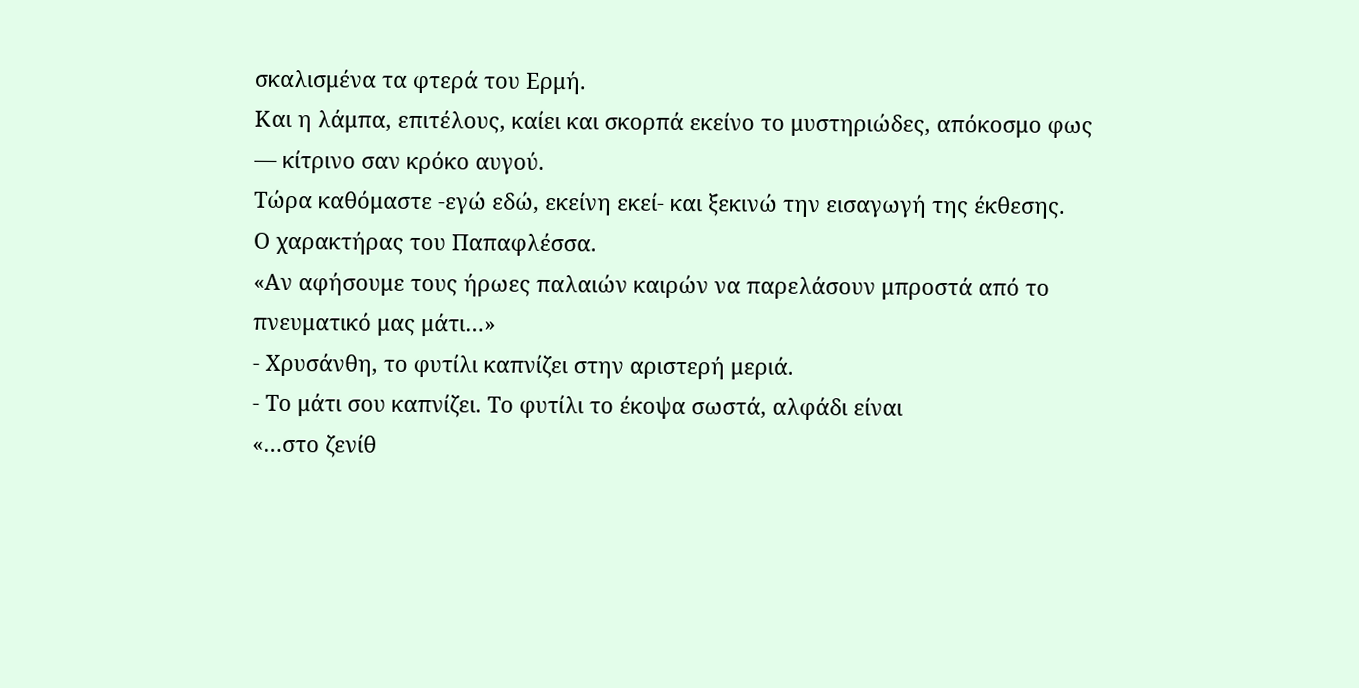σκαλισμένα τα φτερά του Ερμή.
Και η λάμπα, επιτέλους, καίει και σκορπά εκείνο το μυστηριώδες, απόκοσμο φως — κίτρινο σαν κρόκο αυγού.
Τώρα καθόμαστε -εγώ εδώ, εκείνη εκεί- και ξεκινώ την εισαγωγή της έκθεσης.
Ο χαρακτήρας του Παπαφλέσσα.
«Αν αφήσουμε τους ήρωες παλαιών καιρών να παρελάσουν μπροστά από το πνευματικό μας μάτι…»
- Χρυσάνθη, το φυτίλι καπνίζει στην αριστερή μεριά.
- Το μάτι σου καπνίζει. Το φυτίλι το έκοψα σωστά, αλφάδι είναι
«…στο ζενίθ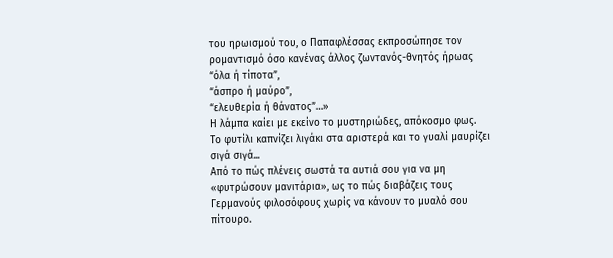του ηρωισμού του, ο Παπαφλέσσας εκπροσώπησε τον ρομαντισμό όσο κανένας άλλος ζωντανός-θνητός ήρωας
“όλα ή τίποτα”,
“άσπρο ή μαύρο”,
“ελευθερία ή θάνατος”…»
Η λάμπα καίει με εκείνο το μυστηριώδες, απόκοσμο φως.
Το φυτίλι καπνίζει λιγάκι στα αριστερά και το γυαλί μαυρίζει σιγά σιγά...
Από το πώς πλένεις σωστά τα αυτιά σου για να μη «φυτρώσουν μανιτάρια», ως το πώς διαβάζεις τους Γερμανούς φιλοσόφους χωρίς να κάνουν το μυαλό σου πίτουρο.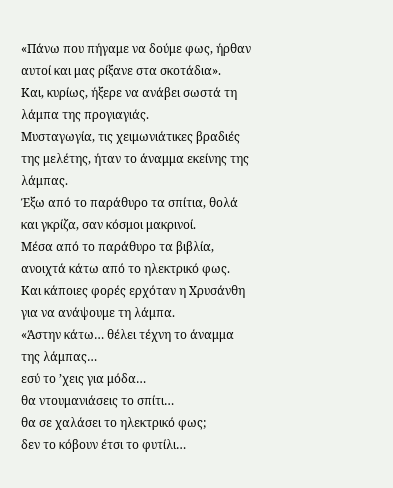«Πάνω που πήγαμε να δούμε φως, ήρθαν αυτοί και μας ρίξανε στα σκοτάδια».
Και, κυρίως, ήξερε να ανάβει σωστά τη λάμπα της προγιαγιάς.
Μυσταγωγία, τις χειμωνιάτικες βραδιές της μελέτης, ήταν το άναμμα εκείνης της λάμπας.
Έξω από το παράθυρο τα σπίτια, θολά και γκρίζα, σαν κόσμοι μακρινοί.
Μέσα από το παράθυρο τα βιβλία, ανοιχτά κάτω από το ηλεκτρικό φως.
Και κάποιες φορές ερχόταν η Χρυσάνθη για να ανάψουμε τη λάμπα.
«Άστην κάτω… θέλει τέχνη το άναμμα της λάμπας…
εσύ το ’χεις για μόδα…
θα ντουμανιάσεις το σπίτι…
θα σε χαλάσει το ηλεκτρικό φως;
δεν το κόβουν έτσι το φυτίλι…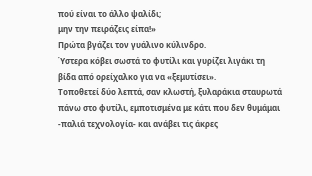πού είναι το άλλο ψαλίδι;
μην την πειράζεις είπα!»
Πρώτα βγάζει τον γυάλινο κύλινδρο.
Ύστερα κόβει σωστά το φυτίλι και γυρίζει λιγάκι τη βίδα από ορείχαλκο για να «ξεμυτίσει».
Τοποθετεί δύο λεπτά, σαν κλωστή, ξυλαράκια σταυρωτά πάνω στο φυτίλι, εμποτισμένα με κάτι που δεν θυμάμαι -παλιά τεχνολογία- και ανάβει τις άκρες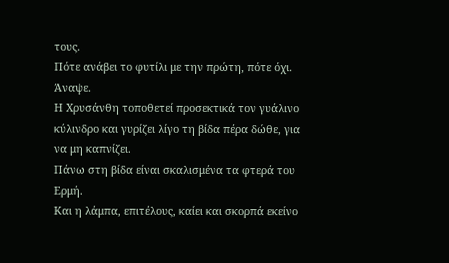τους.
Πότε ανάβει το φυτίλι με την πρώτη, πότε όχι.
Άναψε.
Η Χρυσάνθη τοποθετεί προσεκτικά τον γυάλινο κύλινδρο και γυρίζει λίγο τη βίδα πέρα δώθε, για να μη καπνίζει.
Πάνω στη βίδα είναι σκαλισμένα τα φτερά του Ερμή.
Και η λάμπα, επιτέλους, καίει και σκορπά εκείνο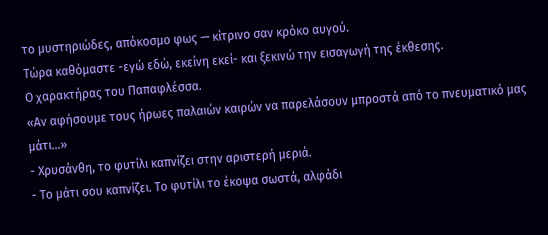το μυστηριώδες, απόκοσμο φως — κίτρινο σαν κρόκο αυγού.
Τώρα καθόμαστε -εγώ εδώ, εκείνη εκεί- και ξεκινώ την εισαγωγή της έκθεσης.
Ο χαρακτήρας του Παπαφλέσσα.
«Αν αφήσουμε τους ήρωες παλαιών καιρών να παρελάσουν μπροστά από το πνευματικό μας μάτι…»
- Χρυσάνθη, το φυτίλι καπνίζει στην αριστερή μεριά.
- Το μάτι σου καπνίζει. Το φυτίλι το έκοψα σωστά, αλφάδι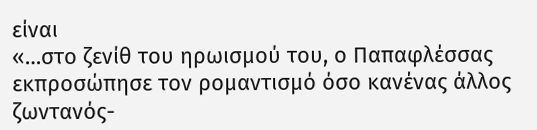είναι
«…στο ζενίθ του ηρωισμού του, ο Παπαφλέσσας εκπροσώπησε τον ρομαντισμό όσο κανένας άλλος ζωντανός-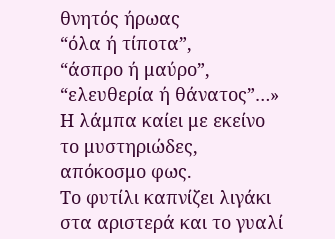θνητός ήρωας
“όλα ή τίποτα”,
“άσπρο ή μαύρο”,
“ελευθερία ή θάνατος”…»
Η λάμπα καίει με εκείνο το μυστηριώδες, απόκοσμο φως.
Το φυτίλι καπνίζει λιγάκι στα αριστερά και το γυαλί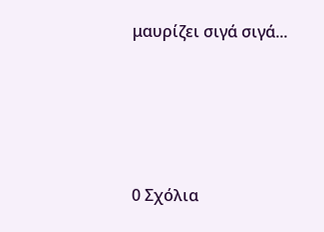μαυρίζει σιγά σιγά...







0 Σχόλια